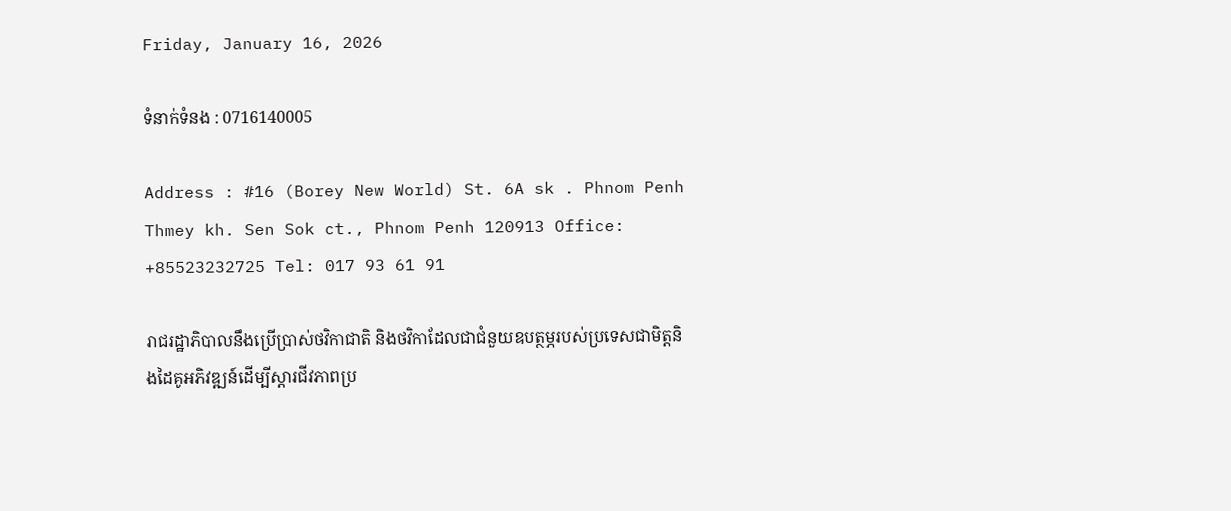Friday, January 16, 2026

ទំនាក់ទំនង : 0716140005

Address : #16 (Borey New World) St. 6A sk . Phnom Penh Thmey kh. Sen Sok ct., Phnom Penh 120913 Office: +85523232725 Tel: 017 93 61 91

រាជរដ្ឋាភិបាលនឹងប្រើប្រាស់ថវិកាជាតិ និងថវិកាដែលជាជំនួយឧបត្ថម្ភរបស់ប្រទេសជាមិត្តនិងដៃគូអភិវឌ្ឍន៍ដើម្បីស្តារជីវភាពប្រ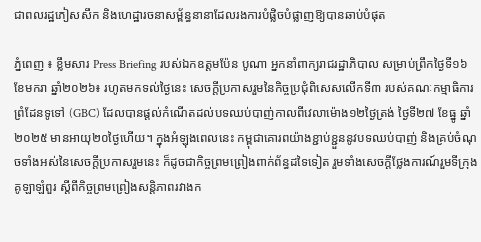ជាពលរដ្ឋភៀសសឹក និងហេដ្ឋារចនាសម្ព័ន្ធនានាដែលរងការបំផ្លិចបំផ្លាញឱ្យបានឆាប់បំផុត

ភ្នំពេញ ៖ ខ្លឹមសារ Press Briefing របស់ឯកឧត្តមប៉ែន បូណា អ្នកនាំពាក្យរាជរដ្ឋាភិបាល សម្រាប់ព្រឹកថ្ងៃទី១៦ ខែមករា ឆ្នាំ២០២៦៖ រហូតមកទល់ថ្ងៃនេះ សេចក្តីប្រកាសរួមនៃកិច្ចប្រជុំពិសេសលើកទី៣ របស់គណៈកម្មាធិការព្រំដែនទូទៅ (GBC) ដែលបានផ្តល់កំណើតដល់បទឈប់បាញ់កាលពីវេលាម៉ោង១២ថ្ងៃត្រង់ ថ្ងៃទី២៧ ខែធ្នូ ឆ្នាំ២០២៥ មានអាយុ២០ថ្ងៃហើយ។ ក្នុងអំឡុងពេលនេះ កម្ពុជាគោរពយ៉ាងខ្ជាប់ខ្ជួននូវបទឈប់បាញ់ និងគ្រប់ចំណុចទាំងអស់នៃសេចក្តីប្រកាសរួមនេះ ក៏ដូចជាកិច្ចព្រមព្រៀងពាក់ព័ន្ធដទៃទៀត រួមទាំងសេចក្តីថ្លែងការណ៍រួមទីក្រុងគូឡាឡំពួរ ស្តីពីកិច្ចព្រមព្រៀងសន្តិភាពរវាងក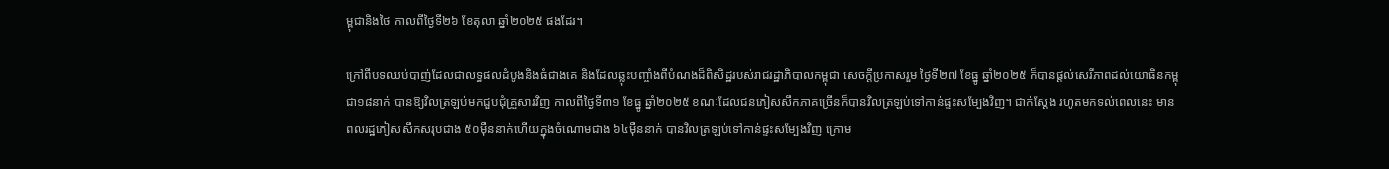ម្ពុជានិងថៃ កាលពីថ្ងៃទី២៦ ខែតុលា ឆ្នាំ២០២៥ ផងដែរ។

ក្រៅពីបទឈប់បាញ់ដែលជាលទ្ធផលដំបូងនិងធំជាងគេ និងដែលឆ្លុះបញ្ចាំងពីបំណងដ៏ពិសិដ្ឋរបស់រាជរដ្ឋាភិបាលកម្ពុជា សេចក្តីប្រកាសរួម ថ្ងៃទី២៧ ខែធ្នូ ឆ្នាំ២០២៥ ក៏បានផ្តល់សេរីភាពដល់យោធិនកម្ពុជា១៨នាក់ បានឱ្យវិលត្រឡប់មកជួបជុំគ្រួសារវិញ កាលពីថ្ងៃទី៣១ ខែធ្នូ ឆ្នាំ២០២៥ ខណៈដែលជនភៀសសឹកភាគច្រើនក៏បានវិលត្រឡប់ទៅកាន់ផ្ទះសម្បែងវិញ។ ជាក់ស្តែង រហូតមកទល់ពេលនេះ មានពលរដ្ឋភៀសសឹកសរុបជាង ៥០ម៉ឺននាក់ហើយក្នុងចំណោមជាង ៦៤ម៉ឺននាក់ បានវិលត្រឡប់ទៅកាន់ផ្ទះសម្បែងវិញ ក្រោម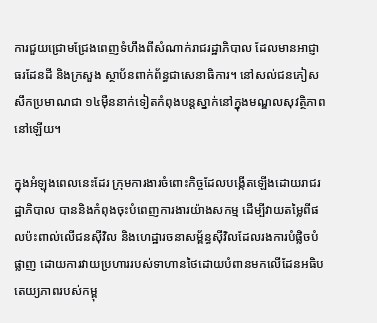ការជួយជ្រោមជ្រែងពេញទំហឹងពីសំណាក់រាជរដ្ឋាភិបាល ដែលមានអាជ្ញាធរដែនដី និងក្រសួង ស្ថាប័នពាក់ព័ន្ធជាសេនាធិការ។ នៅសល់ជនភៀសសឹកប្រមាណជា ១៤ម៉ឺននាក់ទៀតកំពុងបន្តស្នាក់នៅក្នុងមណ្ឌលសុវត្ថិភាពនៅឡើយ។

ក្នុងអំឡុងពេលនេះដែរ ក្រុមការងារចំពោះកិច្ចដែលបង្កើតឡើងដោយរាជរដ្ឋាភិបាល បាននិងកំពុងចុះបំពេញការងារយ៉ាងសកម្ម ដើម្បីវាយតម្លៃពីផលប៉ះពាល់លើជនស៊ីវិល និងហេដ្ឋារចនាសម្ព័ន្ធស៊ីវិលដែលរងការបំផ្លិចបំផ្លាញ ដោយការវាយប្រហាររបស់ទាហានថៃដោយបំពានមកលើដែនអធិបតេយ្យភាពរបស់កម្ពុ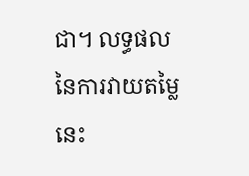ជា។ លទ្ធផលនៃការវាយតម្លៃនេះ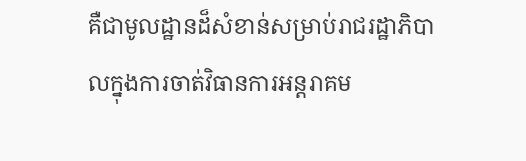គឺជាមូលដ្ឋានដ៏សំខាន់សម្រាប់រាជរដ្ឋាភិបាលក្នុងការចាត់វិធានការអន្តរាគម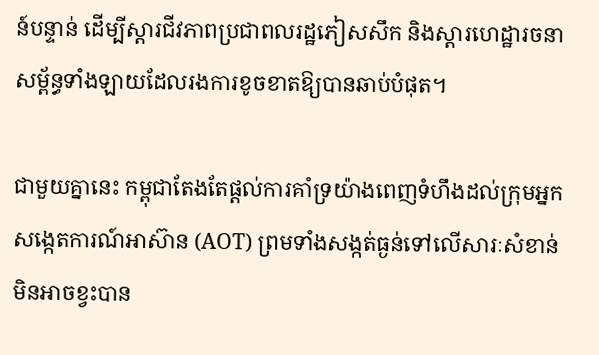ន៍បន្ទាន់ ដើម្បីស្តារជីវភាពប្រជាពលរដ្ឋភៀសសឹក និងស្តារហេដ្ឋារចនាសម្ព័ន្ធទាំងឡាយដែលរងការខូចខាតឱ្យបានឆាប់បំផុត។

ជាមួយគ្នានេះ កម្ពុជាតែងតែផ្តល់ការគាំទ្រយ៉ាងពេញទំហឹងដល់ក្រុមអ្នកសង្កេតការណ៍អាស៊ាន (AOT) ព្រមទាំងសង្កត់ធ្ងន់ទៅលើសារៈសំខាន់មិនអាចខ្វះបាន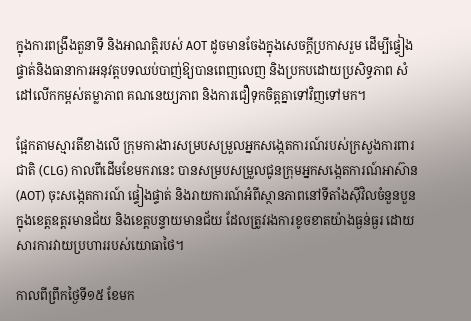ក្នុងការពង្រឹងតួនាទី និងអាណត្តិរបស់ AOT ដូចមានចែងក្នុងសេចក្តីប្រកាសរួម ដើម្បីផ្ទៀងផ្ទាត់និងធានាការអនុវត្តបទឈប់បាញ់ឱ្យបានពេញលេញ និងប្រកបដោយប្រសិទ្ធភាព សំដៅលើកកម្ពស់តម្លាភាព គណនេយ្យភាព និងការជឿទុកចិត្តគ្នាទៅវិញទៅមក។

ផ្អែកតាមស្មារតីខាងលើ ក្រុមការងារសម្របសម្រួលអ្នកសង្កេតការណ៍របស់ក្រសួងការពារជាតិ (CLG) កាលពីដើមខែមករានេះ បានសម្របសម្រួលជូនក្រុមអ្នកសង្កេតការណ៍អាស៊ាន (AOT) ចុះសង្កេតការណ៍ ផ្ទៀងផ្ទាត់ និងរាយការណ៍អំពីស្ថានភាពនៅទីតាំងស៊ីវិលចំនួនបួន ក្នុងខេត្តឧត្តរមានជ័យ និងខេត្តបន្ទាយមានជ័យ ដែលត្រូវរងការខូចខាតយ៉ាងធ្ងន់ធ្ងរ ដោយសារការវាយប្រហាររបស់យោធាថៃ។

កាលពីព្រឹកថ្ងៃទី១៥ ខែមក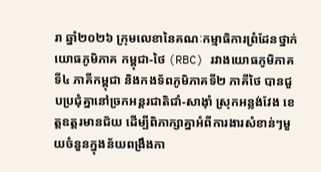រា ឆ្នាំ២០២៦ ក្រុមលេខានៃគណៈកម្មាធិការព្រំដែនថ្នាក់យោធភូមិភាគ កម្ពុជា-ថៃ (RBC) រវាងយោធភូមិភាគទី៤ ភាគីកម្ពុជា និងកងទ័ពភូមិភាគទី២ ភាគីថៃ បានជួបប្រជុំគ្នានៅច្រកអន្តរជាតិជាំ-សាង៉ាំ ស្រុកអន្លង់វែង ខេត្តឧត្តរមានជ័យ ដើម្បីពិភាក្សាគ្នាអំពីការងារសំខាន់ៗមួយចំនួនក្នុងន័យពង្រឹងកា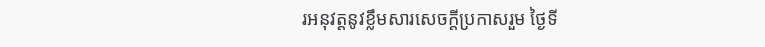រអនុវត្តនូវខ្លឹមសារសេចក្តីប្រកាសរួម ថ្ងៃទី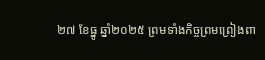២៧ ខែធ្នូ ឆ្នាំ២០២៥ ព្រមទាំងកិច្ចព្រមព្រៀងពា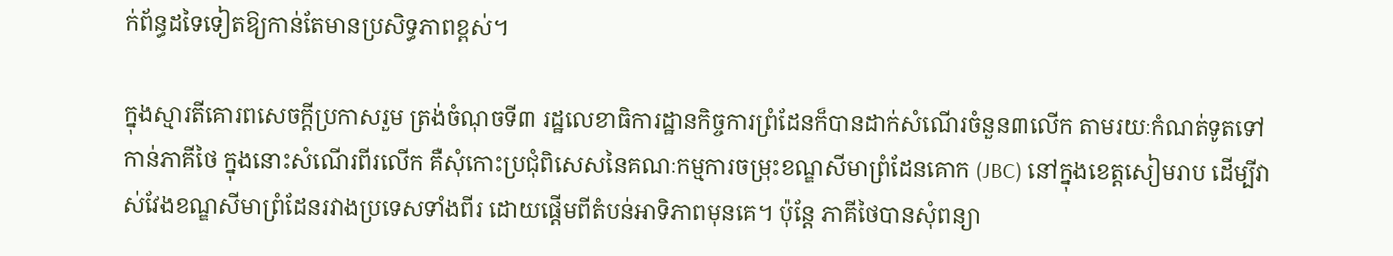ក់ព័ន្ធដទៃទៀតឱ្យកាន់តែមានប្រសិទ្ធភាពខ្ពស់។

ក្នុងស្មារតីគោរពសេចក្តីប្រកាសរួម ត្រង់ចំណុចទី៣ រដ្ឋលេខាធិការដ្ឋានកិច្ចការព្រំដែនក៏បានដាក់សំណើរចំនួន៣លើក តាមរយៈកំណត់ទូតទៅកាន់ភាគីថៃ ក្នុងនោះសំណើរពីរលើក គឺសុំកោះប្រជុំពិសេសនៃគណៈកម្មការចម្រុះខណ្ឌសីមាព្រំដែនគោក (JBC) នៅក្នុងខេត្តសៀមរាប ដើម្បីវាស់វែងខណ្ឌសីមាព្រំដែនរវាងប្រទេសទាំងពីរ ដោយផ្តើមពីតំបន់អាទិភាពមុនគេ។ ប៉ុន្តែ ភាគីថៃបានសុំពន្យា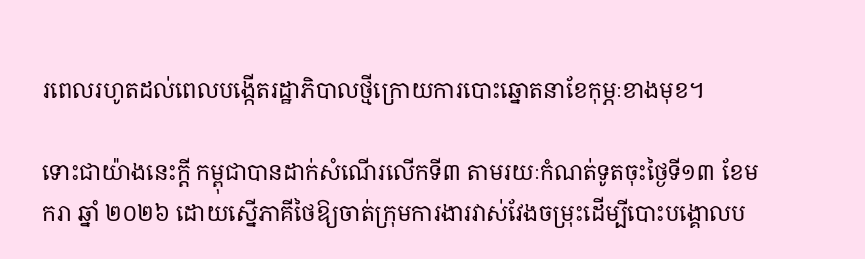រពេលរហូតដល់ពេលបង្កើតរដ្ឋាភិបាលថ្មីក្រោយការបោះឆ្នោតនាខែកុម្ភៈខាងមុខ។

ទោះជាយ៉ាងនេះក្តី កម្ពុជាបានដាក់សំណើរលើកទី៣ តាមរយៈកំណត់ទូតចុះថ្ងៃទី១៣ ខែមករា ឆ្នាំ ២០២៦ ដោយស្នើភាគីថៃឱ្យចាត់ក្រុមការងារវាស់វែងចម្រុះដើម្បីបោះបង្គោលប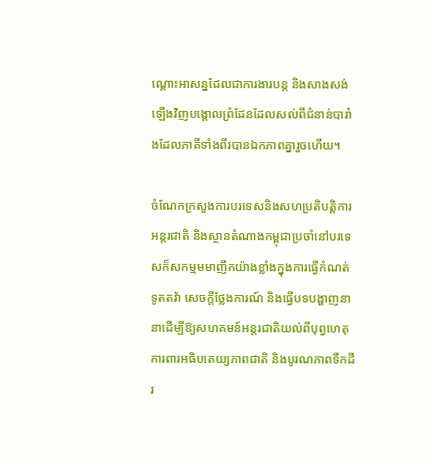ណ្តោះអាសន្នដែលជាការងារបន្ត និងសាងសង់ឡើងវិញបង្គោលព្រំដែនដែលសល់ពីជំនាន់បារាំងដែលភាគីទាំងពីរបានឯកភាពគ្នារួចហើយ។

ចំណែកក្រសួងការបរទេសនិងសហប្រតិបត្តិការអន្តរជាតិ និងស្ថានតំណាងកម្ពុជាប្រចាំនៅបរទេសក៏សកម្មមមាញឹកយ៉ាងខ្លាំងក្នុងការធ្វើកំណត់ទូតតវ៉ា សេចក្តីថ្លែងការណ៍ និងធ្វើបទបង្ហាញនានាដើម្បីឱ្យសហគមន៍អន្តរជាតិយល់ពីបុព្វហេតុការពារអធិបតេយ្យភាពជាតិ និងបូរណភាពទឹកដីរ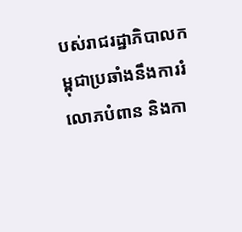បស់រាជរដ្ឋាភិបាលកម្ពុជាប្រឆាំងនឹងការរំលោភបំពាន និងកា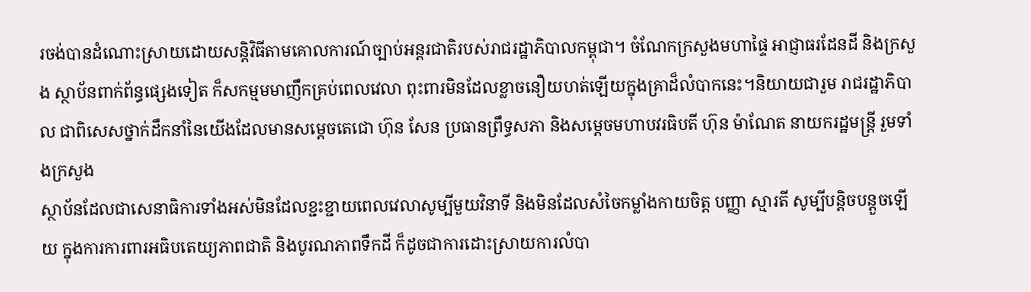រចង់បានដំណោះស្រាយដោយសន្តិវិធីតាមគោលការណ៍ច្បាប់អន្តរជាតិរបស់រាជរដ្ឋាភិបាលកម្ពុជា។ ចំណែកក្រសួងមហាផ្ទៃ អាជ្ញាធរដែនដី និងក្រសួង ស្ថាប័នពាក់ព័ន្ធផ្សេងទៀត ក៏សកម្មមមាញឹកគ្រប់ពេលវេលា ពុះពារមិនដែលខ្លាចនឿយហត់ឡើយក្នុងគ្រាដ៏លំបាកនេះ។និយាយជារួម រាជរដ្ឋាភិបាល ជាពិសេសថ្នាក់ដឹកនាំនៃយើងដែលមានសម្តេចតេជោ ហ៊ុន សែន ប្រធានព្រឹទ្ធសភា និងសម្តេចមហាបវរធិបតី ហ៊ុន ម៉ាណែត នាយករដ្ឋមន្ត្រី រួមទាំងក្រសួង
ស្ថាប័នដែលជាសេនាធិការទាំងអស់មិនដែលខ្ជះខ្ជាយពេលវេលាសូម្បីមួយវិនាទី និងមិនដែលសំចៃកម្លាំងកាយចិត្ត បញ្ញា ស្មារតី សូម្បីបន្តិចបន្តួចឡើយ ក្នុងការការពារអធិបតេយ្យភាពជាតិ និងបូរណភាពទឹកដី ក៏ដូចជាការដោះស្រាយការលំបា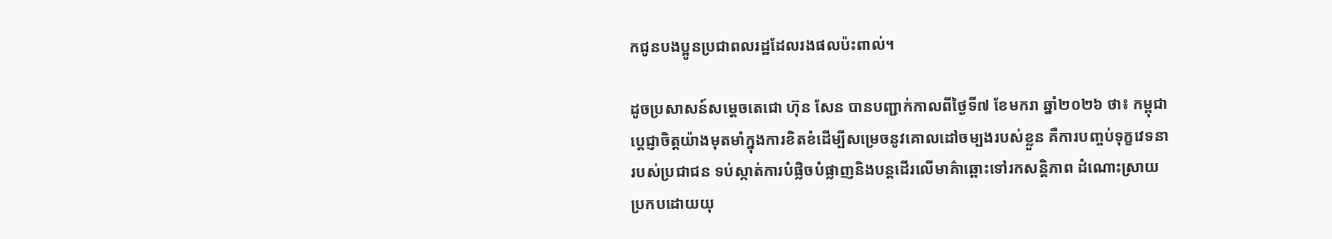កជូនបងប្អូនប្រជាពលរដ្ឋដែលរងផលប៉ះពាល់។

ដូចប្រសាសន៍សម្តេចតេជោ ហ៊ុន សែន បានបញ្ជាក់កាលពីថ្ងៃទី៧ ខែមករា ឆ្នាំ២០២៦ ថា៖ កម្ពុជាប្តេជ្ញាចិត្តយ៉ាងមុតមាំក្នុងការខិតខំដើម្បីសម្រេចនូវគោលដៅចម្បងរបស់ខ្លួន គឺការបញ្ចប់ទុក្ខវេទនារបស់ប្រជាជន ទប់ស្កាត់ការបំផ្លិចបំផ្លាញនិងបន្តដើរលើមាគ៌ាឆ្ពោះទៅរកសន្តិភាព ដំណោះស្រាយប្រកបដោយយុ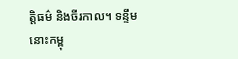ត្តិធម៌ និងចីរកាល។ ទន្ទឹមនោះកម្ពុ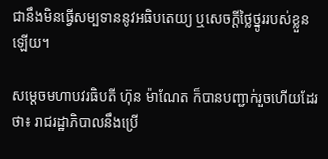ជានឹងមិនធ្វើសម្បទាននូវអធិបតេយ្យ ឬសេចក្តីថ្លៃថ្នូររបស់ខ្លួនឡើយ។

សម្តេចមហាបវរធិបតី ហ៊ុន ម៉ាណែត ក៏បានបញ្ជាក់រួចហើយដែរថា៖ រាជរដ្ឋាភិបាលនឹងប្រើ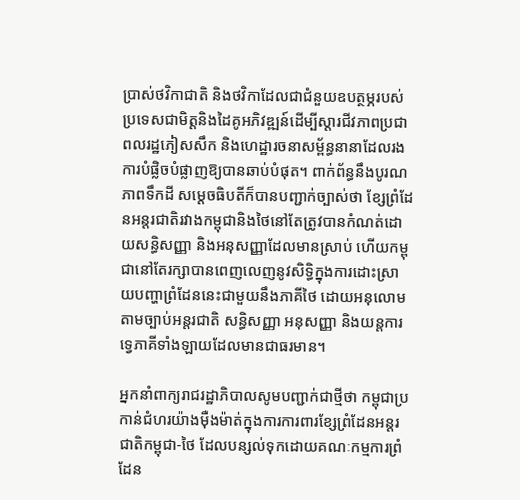ប្រាស់ថវិកាជាតិ និងថវិកាដែលជាជំនួយឧបត្ថម្ភរបស់ប្រទេសជាមិត្តនិងដៃគូអភិវឌ្ឍន៍ដើម្បីស្តារជីវភាពប្រជាពលរដ្ឋភៀសសឹក និងហេដ្ឋារចនាសម្ព័ន្ធនានាដែលរងការបំផ្លិចបំផ្លាញឱ្យបានឆាប់បំផុត។ ពាក់ព័ន្ធនឹងបូរណភាពទឹកដី សម្តេចធិបតីក៏បានបញ្ជាក់ច្បាស់ថា ខ្សែព្រំដែនអន្តរជាតិរវាងកម្ពុជានិងថៃនៅតែត្រូវបានកំណត់ដោយសន្ធិសញ្ញា និងអនុសញ្ញាដែលមានស្រាប់ ហើយកម្ពុជានៅតែរក្សាបានពេញលេញនូវសិទ្ធិក្នុងការដោះស្រាយបញ្ហាព្រំដែននេះជាមួយនឹងភាគីថៃ ដោយអនុលោមតាមច្បាប់អន្តរជាតិ សន្ធិសញ្ញា អនុសញ្ញា និងយន្តការទ្វេភាគីទាំងឡាយដែលមានជាធរមាន។

អ្នកនាំពាក្យរាជរដ្ឋាភិបាលសូមបញ្ជាក់ជាថ្មីថា កម្ពុជាប្រកាន់ជំហរយ៉ាងម៉ឺងម៉ាត់ក្នុងការការពារខ្សែព្រំដែនអន្តរជាតិកម្ពុជា-ថៃ ដែលបន្សល់ទុកដោយគណៈកម្មការព្រំដែន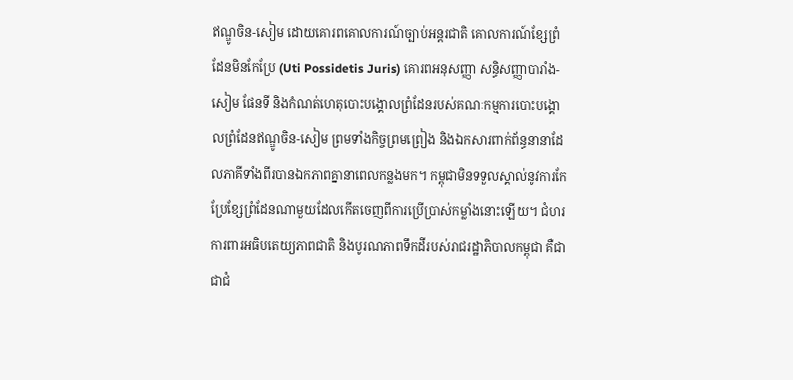ឥណ្ឌូចិន-សៀម ដោយគោរពគោលការណ៍ច្បាប់អន្តរជាតិ គោលការណ៍ខ្សែព្រំដែនមិនកែប្រែ (Uti Possidetis Juris) គោរពអនុសញ្ញា សន្ធិសញ្ញាបារាំង-សៀម ផែនទី និងកំណត់ហេតុបោះបង្គោលព្រំដែនរបស់គណៈកម្មការបោះបង្គោលព្រំដែនឥណ្ឌូចិន-សៀម ព្រមទាំងកិច្ចព្រមព្រៀង និងឯកសារពាក់ព័ន្ធនានាដែលភាគីទាំងពីរបានឯកភាពគ្នានាពេលកន្លងមក។ កម្ពុជាមិនទទួលស្គាល់នូវការកែប្រែខ្សែព្រំដែនណាមួយដែលកើតចេញពីការប្រើប្រាស់កម្លាំងនោះឡើយ។ ជំហរការពារអធិបតេយ្យភាពជាតិ និងបូរណភាពទឹកដីរបស់រាជរដ្ឋាភិបាលកម្ពុជា គឺជាជាជំ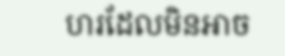ហរដែលមិនអាច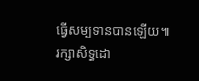ធ្វើសម្បទានបានឡើយ៕ រក្សាសិទ្ធដោ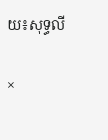យ៖សុទ្ធលី

×